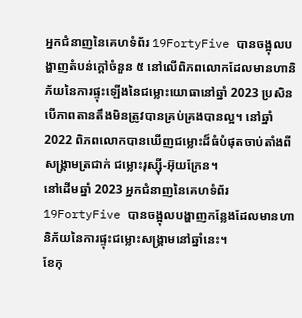អ្នកជំនាញនៃគេហទំព័រ 19FortyFive បានចង្អុលបង្ហាញតំបន់ក្តៅចំនួន ៥ នៅលើពិភពលោកដែលមានហានិភ័យនៃការផ្ទុះឡើងនៃជម្លោះយោធានៅឆ្នាំ 2023 ប្រសិនបើភាពតានតឹងមិនត្រូវបានគ្រប់គ្រងបានល្អ។ នៅឆ្នាំ 2022 ពិភពលោកបានឃើញជម្លោះដ៏ធំបំផុតចាប់តាំងពីសង្គ្រាមត្រជាក់ ជម្លោះរុស្ស៊ី-អ៊ុយក្រែន។
នៅដើមឆ្នាំ 2023 អ្នកជំនាញនៃគេហទំព័រ 19FortyFive បានចង្អុលបង្ហាញកន្លែងដែលមានហានិភ័យនៃការផ្ទុះជម្លោះសង្គ្រាមនៅឆ្នាំនេះ។
ខែកុ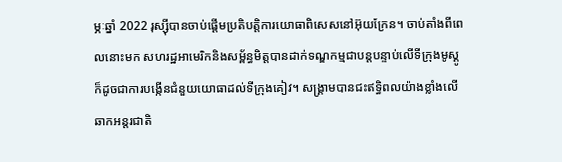ម្ភៈឆ្នាំ 2022 រុស្ស៊ីបានចាប់ផ្តើមប្រតិបត្តិការយោធាពិសេសនៅអ៊ុយក្រែន។ ចាប់តាំងពីពេលនោះមក សហរដ្ឋអាមេរិកនិងសម្ព័ន្ធមិត្តបានដាក់ទណ្ឌកម្មជាបន្តបន្ទាប់លើទីក្រុងមូស្គូ ក៏ដូចជាការបង្កើនជំនួយយោធាដល់ទីក្រុងគៀវ។ សង្រ្គាមបានជះឥទ្ធិពលយ៉ាងខ្លាំងលើឆាកអន្តរជាតិ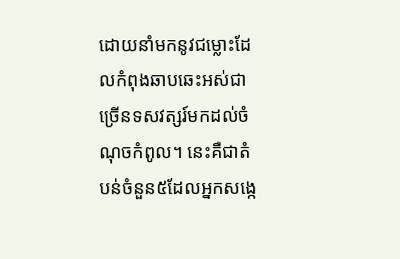ដោយនាំមកនូវជម្លោះដែលកំពុងឆាបឆេះអស់ជាច្រើនទសវត្សរ៍មកដល់ចំណុចកំពូល។ នេះគឺជាតំបន់ចំនួន៥ដែលអ្នកសង្កេ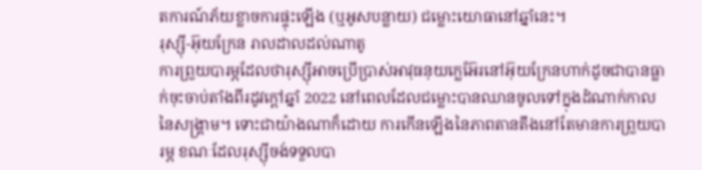តការណ៍ភ័យខ្លាចការផ្ទុះឡើង (ឬអូសបន្លាយ) ជម្លោះយោធានៅឆ្នាំនេះ។
រុស្ស៊ី-អ៊ុយក្រែន រាលដាលដល់ណាតូ
ការព្រួយបារម្ភដែលថារុស្ស៊ីអាចប្រើប្រាស់អាវុធនុយក្លេអ៊ែរនៅអ៊ុយក្រែនហាក់ដូចជាបានធ្លាក់ចុះចាប់តាំងពីរដូវក្តៅឆ្នាំ 2022 នៅពេលដែលជម្លោះបានឈានចូលទៅក្នុងដំណាក់កាលនៃសង្គ្រាម។ ទោះជាយ៉ាងណាក៏ដោយ ការកើនឡើងនៃភាពតានតឹងនៅតែមានការព្រួយបារម្ភ ខណៈដែលរុស្ស៊ីចង់ទទួលបា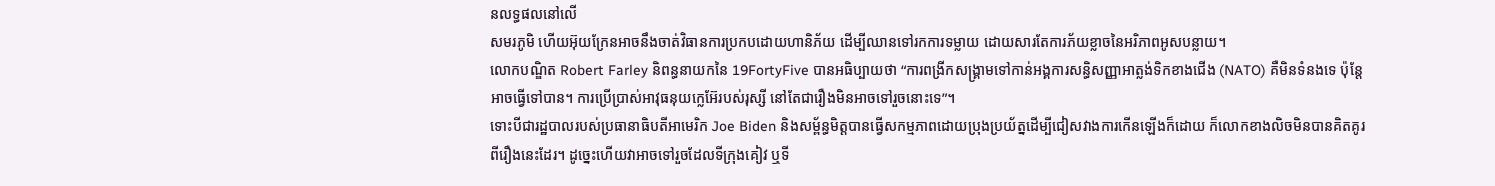នលទ្ធផលនៅលើ
សមរភូមិ ហើយអ៊ុយក្រែនអាចនឹងចាត់វិធានការប្រកបដោយហានិភ័យ ដើម្បីឈានទៅរកការទម្លាយ ដោយសារតែការភ័យខ្លាចនៃអរិភាពអូសបន្លាយ។
លោកបណ្ឌិត Robert Farley និពន្ធនាយកនៃ 19FortyFive បានអធិប្បាយថា “ការពង្រីកសង្រ្គាមទៅកាន់អង្គការសន្ធិសញ្ញាអាត្លង់ទិកខាងជើង (NATO) គឺមិនទំនងទេ ប៉ុន្តែអាចធ្វើទៅបាន។ ការប្រើប្រាស់អាវុធនុយក្លេអ៊ែរបស់រុស្សី នៅតែជារឿងមិនអាចទៅរួចនោះទេ”។
ទោះបីជារដ្ឋបាលរបស់ប្រធានាធិបតីអាមេរិក Joe Biden និងសម្ព័ន្ធមិត្តបានធ្វើសកម្មភាពដោយប្រុងប្រយ័ត្នដើម្បីជៀសវាងការកើនឡើងក៏ដោយ ក៏លោកខាងលិចមិនបានគិតគូរពីរឿងនេះដែរ។ ដូច្នេះហើយវាអាចទៅរួចដែលទីក្រុងគៀវ ឬទី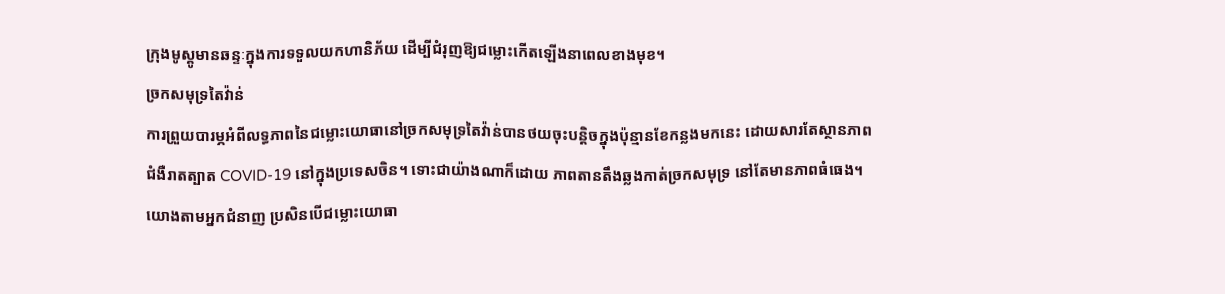ក្រុងមូស្គូមានឆន្ទៈក្នុងការទទួលយកហានិភ័យ ដើម្បីជំរុញឱ្យជម្លោះកើតឡើងនាពេលខាងមុខ។
ច្រកសមុទ្រតៃវ៉ាន់
ការព្រួយបារម្ភអំពីលទ្ធភាពនៃជម្លោះយោធានៅច្រកសមុទ្រតៃវ៉ាន់បានថយចុះបន្តិចក្នុងប៉ុន្មានខែកន្លងមកនេះ ដោយសារតែស្ថានភាពជំងឺរាតត្បាត COVID-19 នៅក្នុងប្រទេសចិន។ ទោះជាយ៉ាងណាក៏ដោយ ភាពតានតឹងឆ្លងកាត់ច្រកសមុទ្រ នៅតែមានភាពធំធេង។
យោងតាមអ្នកជំនាញ ប្រសិនបើជម្លោះយោធា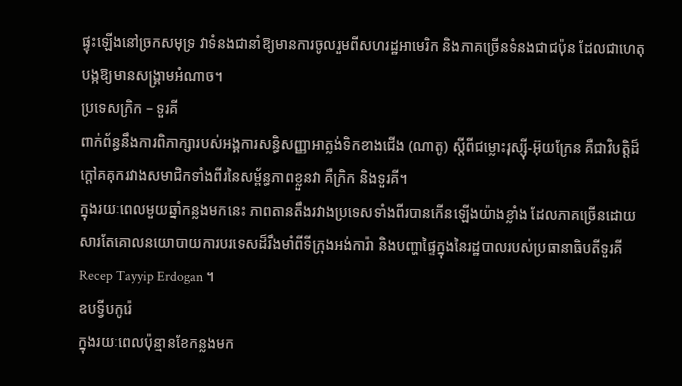ផ្ទុះឡើងនៅច្រកសមុទ្រ វាទំនងជានាំឱ្យមានការចូលរួមពីសហរដ្ឋអាមេរិក និងភាគច្រើនទំនងជាជប៉ុន ដែលជាហេតុបង្កឱ្យមានសង្រ្គាមអំណាច។
ប្រទេសក្រិក – ទួរគី
ពាក់ព័ន្ធនឹងការពិភាក្សារបស់អង្គការសន្ធិសញ្ញាអាត្លង់ទិកខាងជើង (ណាតូ) ស្តីពីជម្លោះរុស្ស៊ី-អ៊ុយក្រែន គឺជាវិបត្តិដ៏ក្ដៅគគុករវាងសមាជិកទាំងពីរនៃសម្ព័ន្ធភាពខ្លួនវា គឺក្រិក និងទួរគី។
ក្នុងរយៈពេលមួយឆ្នាំកន្លងមកនេះ ភាពតានតឹងរវាងប្រទេសទាំងពីរបានកើនឡើងយ៉ាងខ្លាំង ដែលភាគច្រើនដោយសារតែគោលនយោបាយការបរទេសដ៏រឹងមាំពីទីក្រុងអង់ការ៉ា និងបញ្ហាផ្ទៃក្នុងនៃរដ្ឋបាលរបស់ប្រធានាធិបតីទួរគី Recep Tayyip Erdogan ។
ឧបទ្វីបកូរ៉េ
ក្នុងរយៈពេលប៉ុន្មានខែកន្លងមក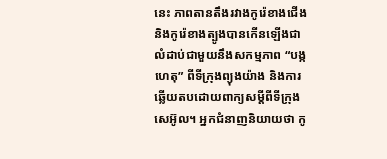នេះ ភាពតានតឹងរវាងកូរ៉េខាងជើង និងកូរ៉េខាងត្បូងបានកើនឡើងជាលំដាប់ជាមួយនឹងសកម្មភាព “បង្កហេតុ” ពីទីក្រុងព្យុងយ៉ាង និងការឆ្លើយតបដោយពាក្យសម្តីពីទីក្រុងសេអ៊ូល។ អ្នកជំនាញនិយាយថា កូ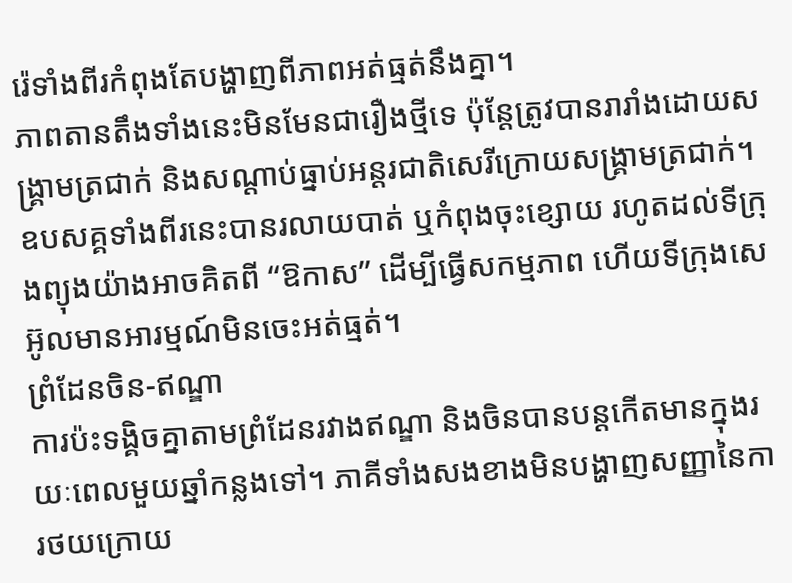រ៉េទាំងពីរកំពុងតែបង្ហាញពីភាពអត់ធ្មត់នឹងគ្នា។
ភាពតានតឹងទាំងនេះមិនមែនជារឿងថ្មីទេ ប៉ុន្តែត្រូវបានរារាំងដោយសង្រ្គាមត្រជាក់ និងសណ្តាប់ធ្នាប់អន្តរជាតិសេរីក្រោយសង្រ្គាមត្រជាក់។ ឧបសគ្គទាំងពីរនេះបានរលាយបាត់ ឬកំពុងចុះខ្សោយ រហូតដល់ទីក្រុងព្យុងយ៉ាងអាចគិតពី “ឱកាស” ដើម្បីធ្វើសកម្មភាព ហើយទីក្រុងសេអ៊ូលមានអារម្មណ៍មិនចេះអត់ធ្មត់។
ព្រំដែនចិន-ឥណ្ឌា
ការប៉ះទង្គិចគ្នាតាមព្រំដែនរវាងឥណ្ឌា និងចិនបានបន្តកើតមានក្នុងរយៈពេលមួយឆ្នាំកន្លងទៅ។ ភាគីទាំងសងខាងមិនបង្ហាញសញ្ញានៃការថយក្រោយ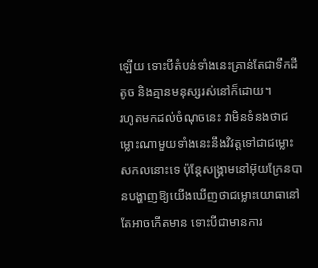ឡើយ ទោះបីតំបន់ទាំងនេះគ្រាន់តែជាទឹកដីតូច និងគ្មានមនុស្សរស់នៅក៏ដោយ។
រហូតមកដល់ចំណុចនេះ វាមិនទំនងថាជម្លោះណាមួយទាំងនេះនឹងវិវត្តទៅជាជម្លោះសកលនោះទេ ប៉ុន្តែសង្រ្គាមនៅអ៊ុយក្រែនបានបង្ហាញឱ្យយើងឃើញថាជម្លោះយោធានៅតែអាចកើតមាន ទោះបីជាមានការ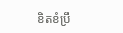ខិតខំប្រឹ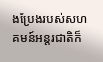ងប្រែងរបស់សហគមន៍អន្តរជាតិក៏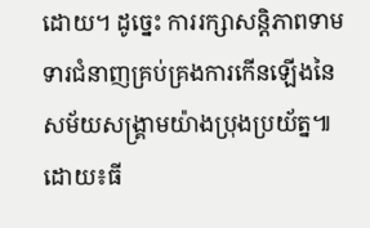ដោយ។ ដូច្នេះ ការរក្សាសន្តិភាពទាមទារជំនាញគ្រប់គ្រងការកើនឡើងនៃសម័យសង្រ្គាមយ៉ាងប្រុងប្រយ័ត្ន៕ ដោយ៖ធី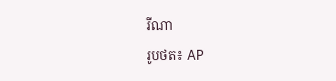រីណា
រូបថត៖ AP